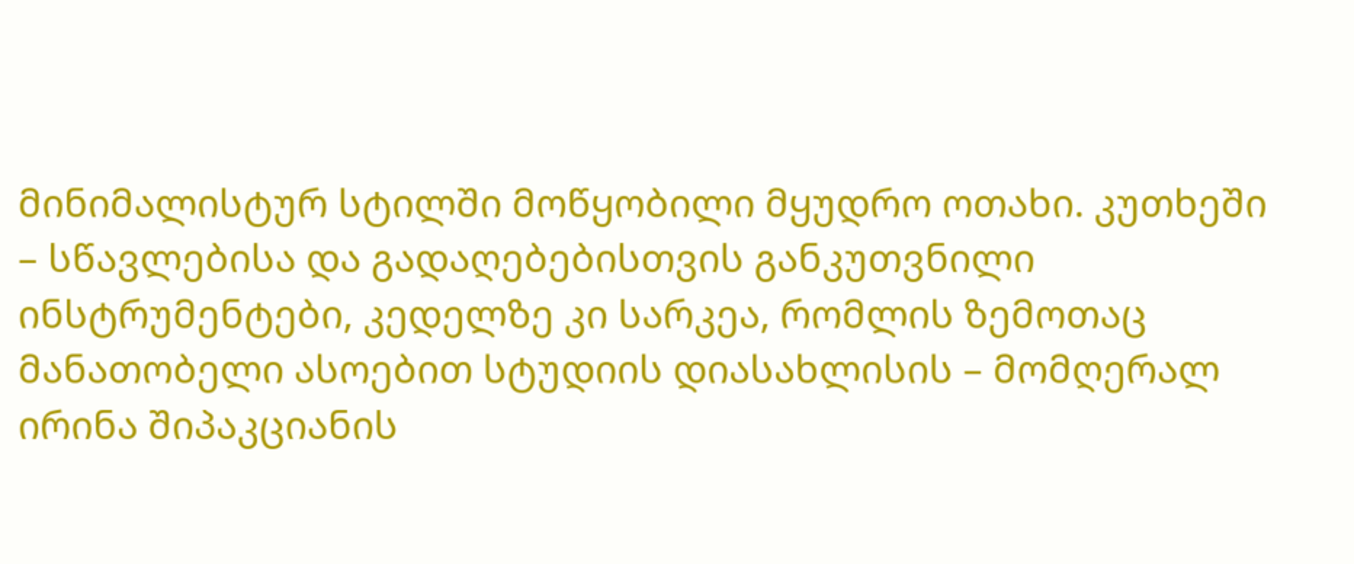მინიმალისტურ სტილში მოწყობილი მყუდრო ოთახი. კუთხეში – სწავლებისა და გადაღებებისთვის განკუთვნილი ინსტრუმენტები, კედელზე კი სარკეა, რომლის ზემოთაც მანათობელი ასოებით სტუდიის დიასახლისის – მომღერალ ირინა შიპაკციანის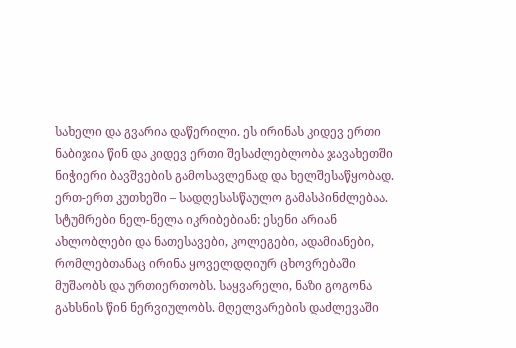სახელი და გვარია დაწერილი. ეს ირინას კიდევ ერთი ნაბიჯია წინ და კიდევ ერთი შესაძლებლობა ჯავახეთში ნიჭიერი ბავშვების გამოსავლენად და ხელშესაწყობად.
ერთ-ერთ კუთხეში – სადღესასწაულო გამასპინძლებაა. სტუმრები ნელ-ნელა იკრიბებიან: ესენი არიან ახლობლები და ნათესავები, კოლეგები, ადამიანები, რომლებთანაც ირინა ყოველდღიურ ცხოვრებაში მუშაობს და ურთიერთობს. საყვარელი, ნაზი გოგონა გახსნის წინ ნერვიულობს. მღელვარების დაძლევაში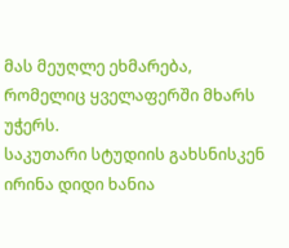მას მეუღლე ეხმარება, რომელიც ყველაფერში მხარს უჭერს.
საკუთარი სტუდიის გახსნისკენ ირინა დიდი ხანია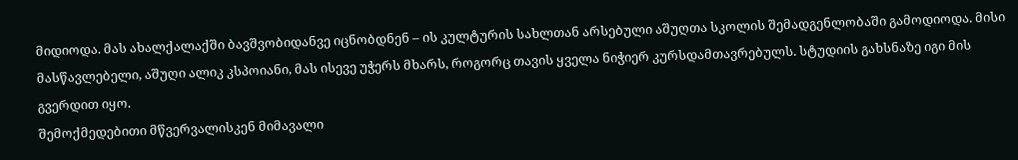მიდიოდა. მას ახალქალაქში ბავშვობიდანვე იცნობდნენ – ის კულტურის სახლთან არსებული აშუღთა სკოლის შემადგენლობაში გამოდიოდა. მისი მასწავლებელი, აშუღი ალიკ კსპოიანი, მას ისევე უჭერს მხარს, როგორც თავის ყველა ნიჭიერ კურსდამთავრებულს. სტუდიის გახსნაზე იგი მის გვერდით იყო.
შემოქმედებითი მწვერვალისკენ მიმავალი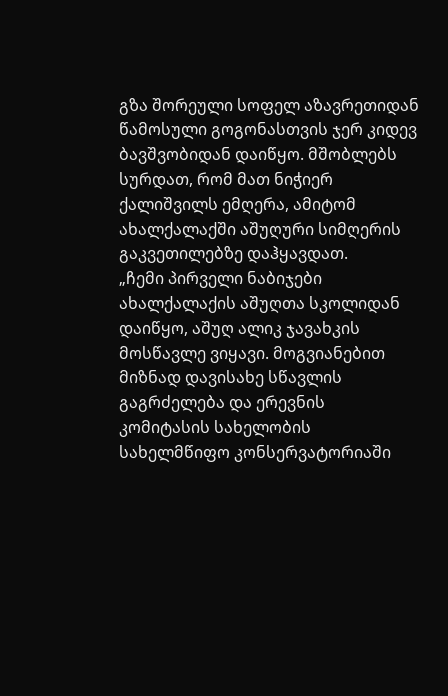გზა შორეული სოფელ აზავრეთიდან წამოსული გოგონასთვის ჯერ კიდევ ბავშვობიდან დაიწყო. მშობლებს სურდათ, რომ მათ ნიჭიერ ქალიშვილს ემღერა, ამიტომ ახალქალაქში აშუღური სიმღერის გაკვეთილებზე დაჰყავდათ.
„ჩემი პირველი ნაბიჯები ახალქალაქის აშუღთა სკოლიდან დაიწყო, აშუღ ალიკ ჯავახკის მოსწავლე ვიყავი. მოგვიანებით მიზნად დავისახე სწავლის გაგრძელება და ერევნის კომიტასის სახელობის სახელმწიფო კონსერვატორიაში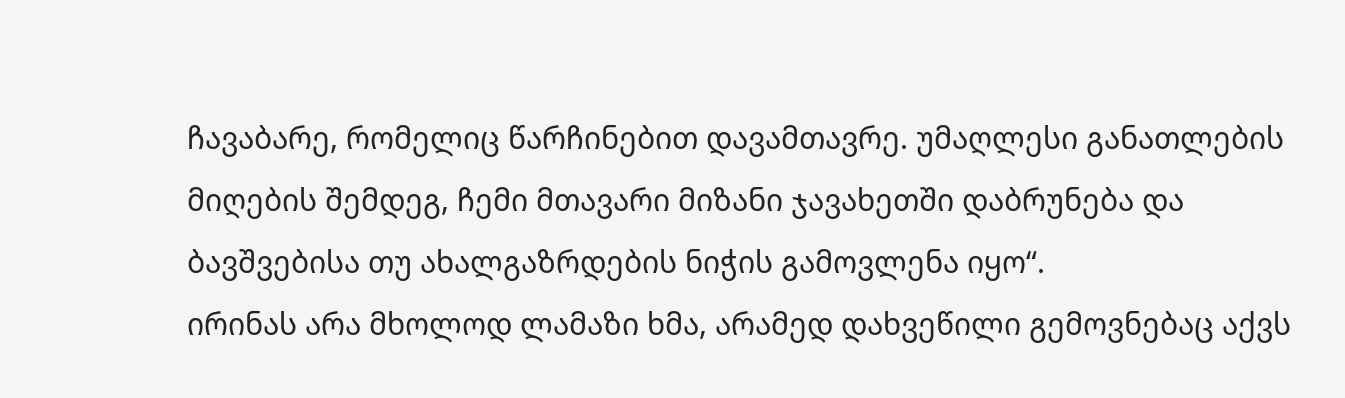ჩავაბარე, რომელიც წარჩინებით დავამთავრე. უმაღლესი განათლების მიღების შემდეგ, ჩემი მთავარი მიზანი ჯავახეთში დაბრუნება და ბავშვებისა თუ ახალგაზრდების ნიჭის გამოვლენა იყო“.
ირინას არა მხოლოდ ლამაზი ხმა, არამედ დახვეწილი გემოვნებაც აქვს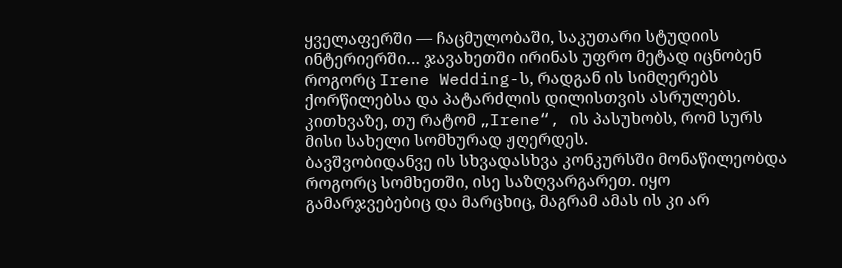ყველაფერში — ჩაცმულობაში, საკუთარი სტუდიის ინტერიერში… ჯავახეთში ირინას უფრო მეტად იცნობენ როგორც Irene Wedding-ს, რადგან ის სიმღერებს ქორწილებსა და პატარძლის დილისთვის ასრულებს. კითხვაზე, თუ რატომ „Irene“, ის პასუხობს, რომ სურს მისი სახელი სომხურად ჟღერდეს.
ბავშვობიდანვე ის სხვადასხვა კონკურსში მონაწილეობდა როგორც სომხეთში, ისე საზღვარგარეთ. იყო გამარჯვებებიც და მარცხიც, მაგრამ ამას ის კი არ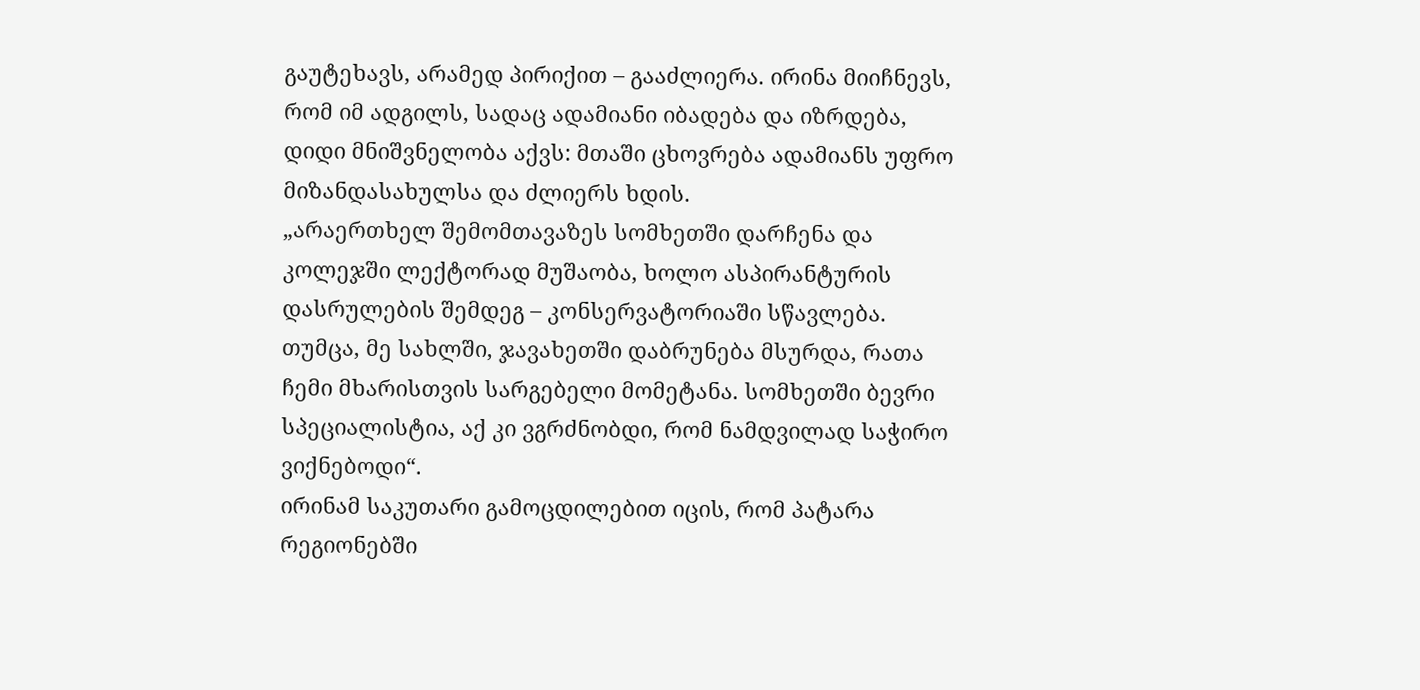გაუტეხავს, არამედ პირიქით – გააძლიერა. ირინა მიიჩნევს, რომ იმ ადგილს, სადაც ადამიანი იბადება და იზრდება, დიდი მნიშვნელობა აქვს: მთაში ცხოვრება ადამიანს უფრო მიზანდასახულსა და ძლიერს ხდის.
„არაერთხელ შემომთავაზეს სომხეთში დარჩენა და კოლეჯში ლექტორად მუშაობა, ხოლო ასპირანტურის დასრულების შემდეგ – კონსერვატორიაში სწავლება. თუმცა, მე სახლში, ჯავახეთში დაბრუნება მსურდა, რათა ჩემი მხარისთვის სარგებელი მომეტანა. სომხეთში ბევრი სპეციალისტია, აქ კი ვგრძნობდი, რომ ნამდვილად საჭირო ვიქნებოდი“.
ირინამ საკუთარი გამოცდილებით იცის, რომ პატარა რეგიონებში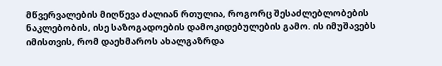მწვერვალების მიღწევა ძალიან რთულია, როგორც შესაძლებლობების ნაკლებობის, ისე საზოგადოების დამოკიდებულების გამო. ის იმუშავებს იმისთვის, რომ დაეხმაროს ახალგაზრდა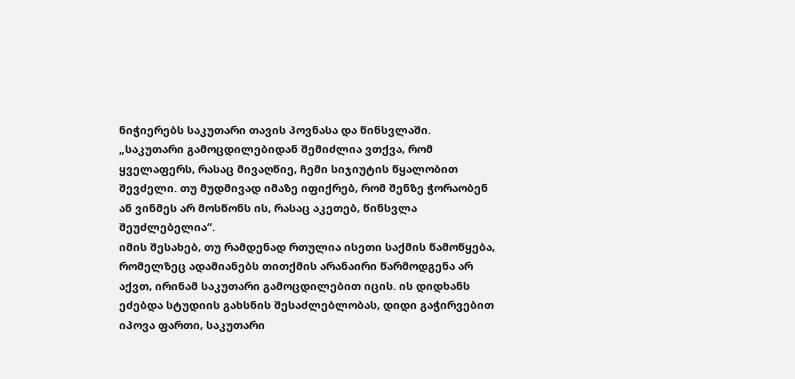ნიჭიერებს საკუთარი თავის პოვნასა და წინსვლაში.
„საკუთარი გამოცდილებიდან შემიძლია ვთქვა, რომ ყველაფერს, რასაც მივაღწიე, ჩემი სიჯიუტის წყალობით შევძელი. თუ მუდმივად იმაზე იფიქრებ, რომ შენზე ჭორაობენ ან ვინმეს არ მოსწონს ის, რასაც აკეთებ, წინსვლა შეუძლებელია“.
იმის შესახებ, თუ რამდენად რთულია ისეთი საქმის წამოწყება, რომელზეც ადამიანებს თითქმის არანაირი წარმოდგენა არ აქვთ, ირინამ საკუთარი გამოცდილებით იცის. ის დიდხანს ეძებდა სტუდიის გახსნის შესაძლებლობას, დიდი გაჭირვებით იპოვა ფართი, საკუთარი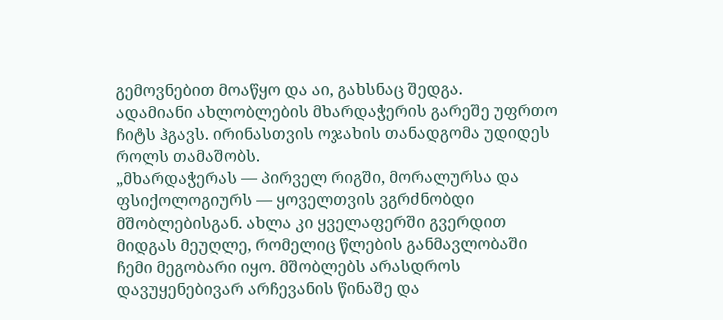გემოვნებით მოაწყო და აი, გახსნაც შედგა.
ადამიანი ახლობლების მხარდაჭერის გარეშე უფრთო ჩიტს ჰგავს. ირინასთვის ოჯახის თანადგომა უდიდეს როლს თამაშობს.
„მხარდაჭერას — პირველ რიგში, მორალურსა და ფსიქოლოგიურს — ყოველთვის ვგრძნობდი მშობლებისგან. ახლა კი ყველაფერში გვერდით მიდგას მეუღლე, რომელიც წლების განმავლობაში ჩემი მეგობარი იყო. მშობლებს არასდროს დავუყენებივარ არჩევანის წინაშე და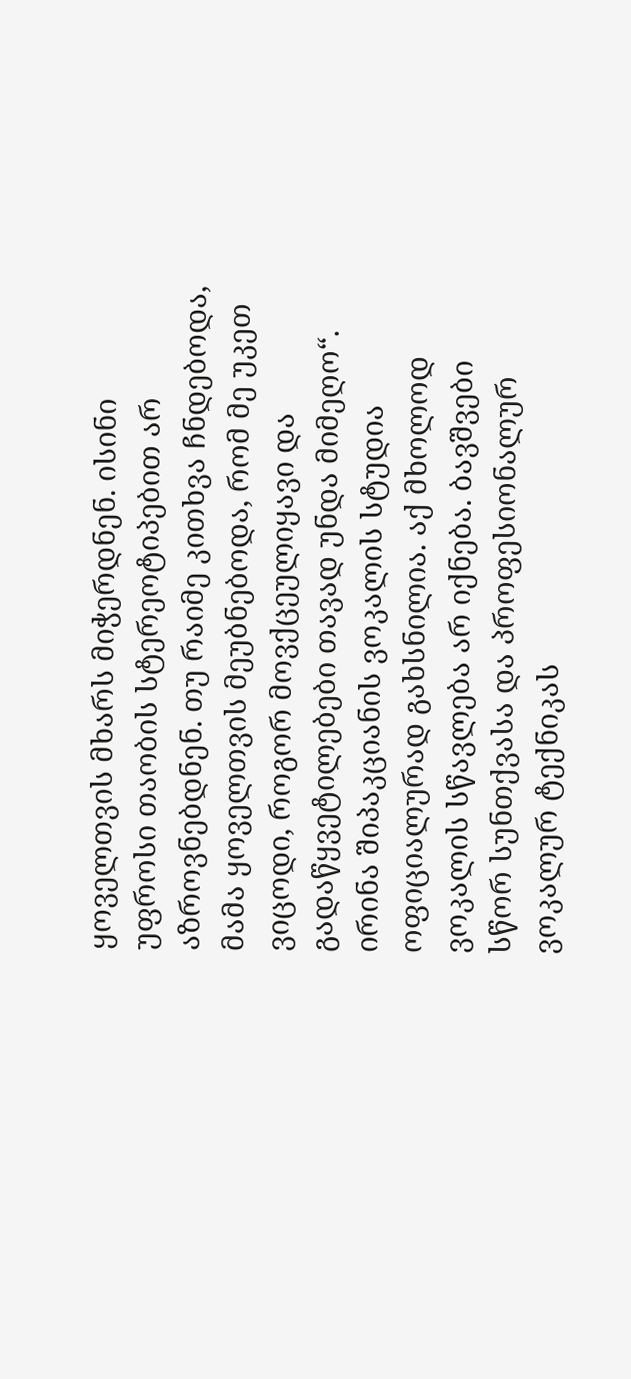ყოველთვის მხარს მიჭერდნენ. ისინი უფროსი თაობის სტერეოტიპებით არ აზროვნებდნენ. თუ რაიმე კითხვა ჩნდებოდა, მამა ყოველთვის მეუბნებოდა, რომ მე უკეთ ვიცოდი, როგორ მოვქცეულიყავი და გადაწყვეტილებები თავად უნდა მიმეღო“.
ირინა შიპაკციანის ვოკალის სტუდია ოფიციალურად გახსნილია. აქ მხოლოდ ვოკალის სწავლება არ იქნება. ბავშვები სწორ სუნთქვასა და პროფესიონალურ ვოკალურ ტექნიკას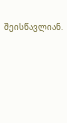შეისწავლიან.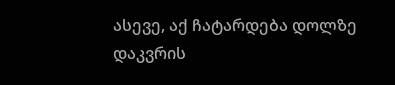ასევე, აქ ჩატარდება დოლზე დაკვრის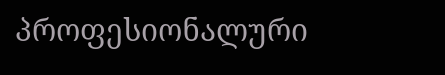პროფესიონალური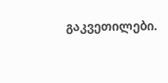გაკვეთილები.